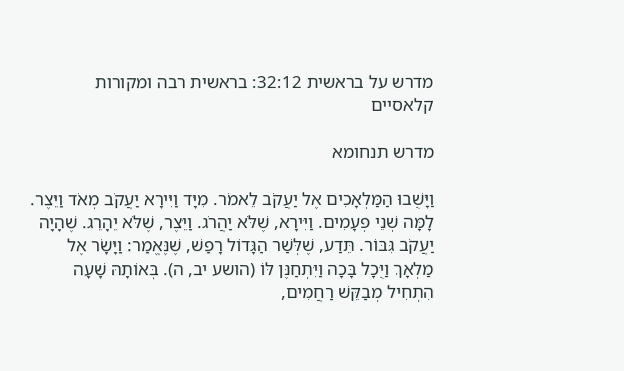מדרש על בראשית 32:12: בראשית רבה ומקורות קלאסיים

מדרש תנחומא

וַיָּשֻׁבוּ הַמַּלְאָכִים אֶל יַעֲקֹב לֵאמֹר. מִיָּד וַיִּירָא יַעֲקֹב מְאֹד וַיֵּצֶר. לָמָּה שְׁנֵי פְעָמִים. וַיִּירָא, שֶׁלֹּא יַהֲרֹג. וַיֵּצֶר, שֶׁלֹּא יֵהָרֵג. שֶׁהָיָה יַעֲקֹב גִּבּוֹר. תֵּדַע, שֶׁלְּשַׁר הַגָּדוֹל רָפַשׁ, שֶׁנֶּאֱמַר: וַיָּשָׂר אֶל מַלְאָךְ וַיֻּכָל בָּכָה וַיִּתְחַנֶּן לּוֹ (הושע יב, ה). בְּאוֹתָהּ שָׁעָה הִתְחִיל מְבַקֵּשׁ רַחֲמִים,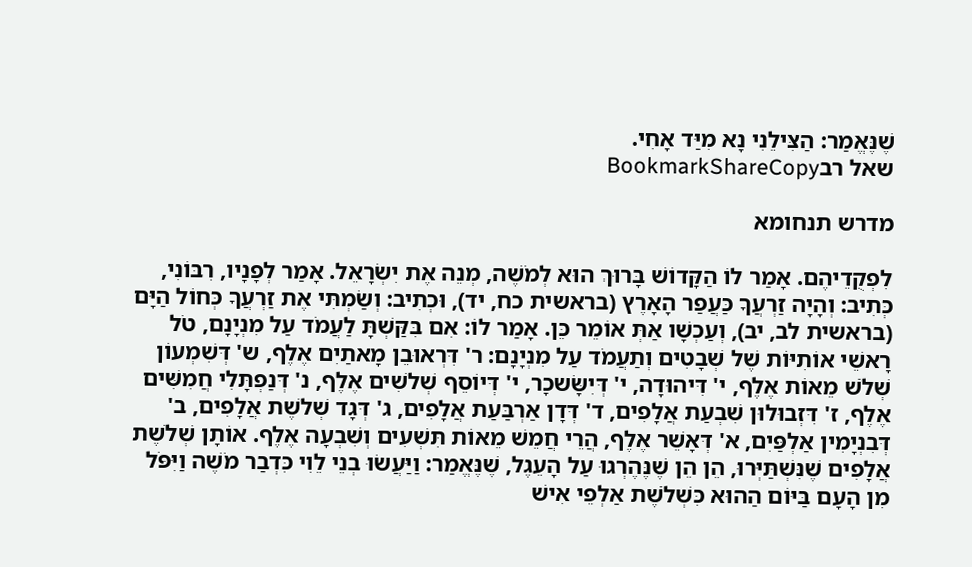שֶׁנֶּאֱמַר: הַצִּילֵנִי נָא מִיַּד אָחִי.
שאל רבBookmarkShareCopy

מדרש תנחומא

לִפְקֻדֵיהֶם. אָמַר לוֹ הַקָּדוֹשׁ בָּרוּךְ הוּא לְמֹשֶׁה, מְנֵה אֶת יִשְׂרָאֵל. אָמַר לְפָנָיו, רִבּוֹנִי, כְּתִיב: וְהָיָה זַרְעֲךָ כַּעֲפַר הָאָרֶץ (בראשית כח, יד), וּכְתִיב: וְשַׂמְתִּי אֶת זַרְעֲךָ כְּחוֹל הַיָּם (בראשית לב, יב), וְעַכְשָׁו אַתְּ אוֹמֵר כֵּן. אָמַר לוֹ: אִם בִּקַּשְׁתָּ לַעֲמֹד עַל מִנְיָנָם, טֹל רָאשֵׁי אוֹתִיּוֹת שֶׁל שְׁבָטִים וְתַעֲמֹד עַל מִנְיָנָם: ר' דִּרְאוּבֵן מָאתַיִם אֶלֶף, ש' דְּשִׁמְעוֹן שְׁלֹשׁ מֵאוֹת אֶלֶף, י' דִּיהוּדָה, י' דְּיִשָּׂשכָר, י' דְּיוֹסֵף שְׁלֹשִים אֶלֶף, נ' דְּנַפְתָּלִי חֲמִשִּׁים אֶלֶף, ז' דִּזְבוּלוּן שִׁבְעַת אֲלָפִים, ד' דְּדָן אַרְבַּעַת אֲלָפִים, ג' דְּגָד שְׁלֹשֶת אֲלָפִים, ב' דְּבִנְיָמִין אַלְפַּיִם, א' דְּאָשֵׁר אֶלֶף, הֲרֵי חֲמֵשׁ מֵאוֹת תִּשְׁעִים וְשִׁבְעָה אֶלֶף. אוֹתָן שְׁלֹשֶת אֲלָפִים שֶׁנִּשְׁתַּיְּרוּ, הֵן הֵן שֶׁנֶּהֶרְגוּ עַל הָעֵגֶל, שֶׁנֶּאֱמַר: וַיַּעֲשׂוּ בְנֵי לֵוִי כִּדְבַר מֹשֶׁה וַיִּפֹּל מִן הָעָם בַּיּוֹם הַהוּא כִּשְׁלֹשֶׁת אַלְפֵי אִישׁ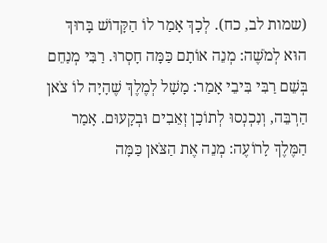(שמות לב, כח). לְכָךְ אָמַר לוֹ הַקָּדוֹשׁ בָּרוּךְ הוּא לְמֹשֶׁה: מְנֵה אוֹתָם כַּמָּה חָסְרוּ. רַבִּי מְנַחֵם בְּשֵׁם רַבִּי בִּיבֵי אָמַר: מָשָׁל לְמֶלֶךְ שֶׁהָיָה לוֹ צֹאן הַרְבֵּה, וְנִכְנְסוּ לְתוֹכָן זְאֵבִים וּבְקָעוּם. אָמַר הַמֶּלֶךְ לָרוֹעֶה: מְנֵה אֶת הַצֹּאן כַּמָּה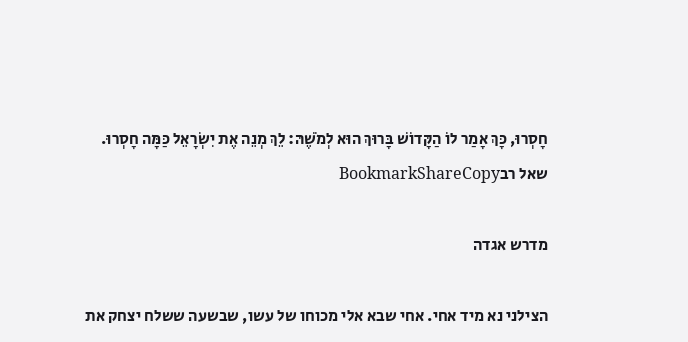חָסְרוּ, כָּךְ אָמַר לוֹ הַקָּדוֹשׁ בָּרוּךְ הוּא לְמֹשֶׁהּ: לֵךְ מְנֵה אֶת יִשְׂרָאֵל כַּמָּה חָסְרוּ.
שאל רבBookmarkShareCopy

מדרש אגדה

הצילני נא מיד אחי. אחי שבא אלי מכוחו של עשו, שבשעה ששלח יצחק את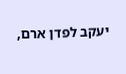יעקב לפדן ארם,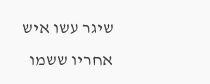שיגר עשו איש אחריו ששמו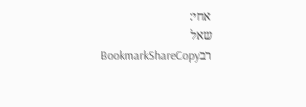אחי:
שאל רבBookmarkShareCopy